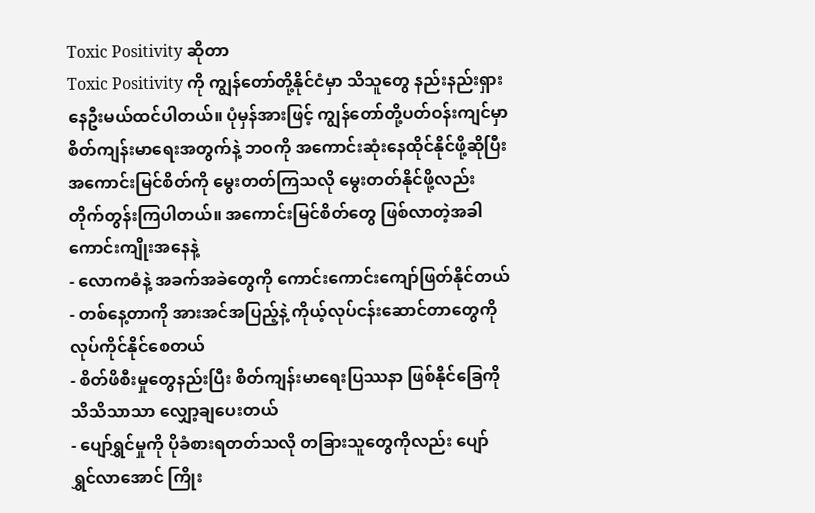Toxic Positivity ဆိုတာ
Toxic Positivity ကို ကျွန်တော်တို့နိုင်ငံမှာ သိသူတွေ နည်းနည်းရှားနေဦးမယ်ထင်ပါတယ်။ ပုံမှန်အားဖြင့် ကျွန်တော်တို့ပတ်ဝန်းကျင်မှာ စိတ်ကျန်းမာရေးအတွက်နဲ့ ဘဝကို အကောင်းဆုံးနေထိုင်နိုင်ဖို့ဆိုပြီး အကောင်းမြင်စိတ်ကို မွေးတတ်ကြသလို မွေးတတ်နိုင်ဖို့လည်း တိုက်တွန်းကြပါတယ်။ အကောင်းမြင်စိတ်တွေ ဖြစ်လာတဲ့အခါ ကောင်းကျိုးအနေနဲ့
- လောကဓံနဲ့ အခက်အခဲတွေကို ကောင်းကောင်းကျော်ဖြတ်နိုင်တယ်
- တစ်နေ့တာကို အားအင်အပြည့်နဲ့ ကိုယ့်လုပ်ငန်းဆောင်တာတွေကို လုပ်ကိုင်နိုင်စေတယ်
- စိတ်ဖိစီးမှုတွေနည်းပြီး စိတ်ကျန်းမာရေးပြဿနာ ဖြစ်နိုင်ခြေကို သိသိသာသာ လျှော့ချပေးတယ်
- ပျော်ရွှင်မှုကို ပိုခံစားရတတ်သလို တခြားသူတွေကိုလည်း ပျော်ရွှင်လာအောင် ကြိုး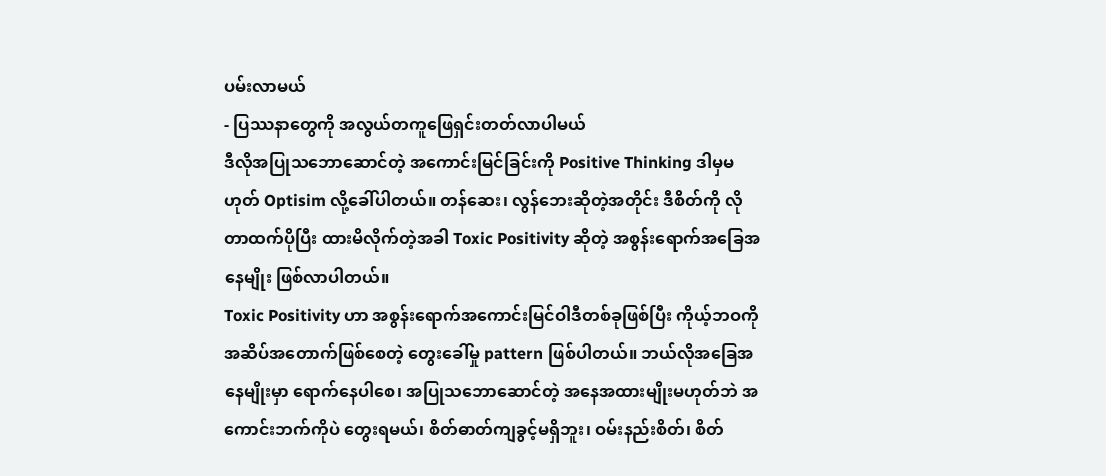ပမ်းလာမယ်
- ပြဿနာတွေကို အလွယ်တကူဖြေရှင်းတတ်လာပါမယ်
ဒီလိုအပြုသဘောဆောင်တဲ့ အကောင်းမြင်ခြင်းကို Positive Thinking ဒါမှမဟုတ် Optisim လို့ခေါ်ပါတယ်။ တန်ဆေး၊ လွန်ဘေးဆိုတဲ့အတိုင်း ဒီစိတ်ကို လိုတာထက်ပိုပြီး ထားမိလိုက်တဲ့အခါ Toxic Positivity ဆိုတဲ့ အစွန်းရောက်အခြေအနေမျိုး ဖြစ်လာပါတယ်။
Toxic Positivity ဟာ အစွန်းရောက်အကောင်းမြင်ဝါဒီတစ်ခုဖြစ်ပြီး ကိုယ့်ဘဝကို အဆိပ်အတောက်ဖြစ်စေတဲ့ တွေးခေါ်မှု pattern ဖြစ်ပါတယ်။ ဘယ်လိုအခြေအနေမျိုးမှာ ရောက်နေပါစေ၊ အပြုသဘောဆောင်တဲ့ အနေအထားမျိုးမဟုတ်ဘဲ အကောင်းဘက်ကိုပဲ တွေးရမယ်၊ စိတ်ဓာတ်ကျခွင့်မရှိဘူး၊ ဝမ်းနည်းစိတ်၊ စိတ်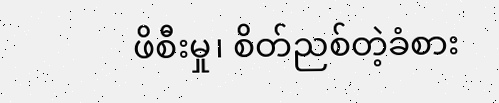ဖိစီးမှု၊ စိတ်ညစ်တဲ့ခံစား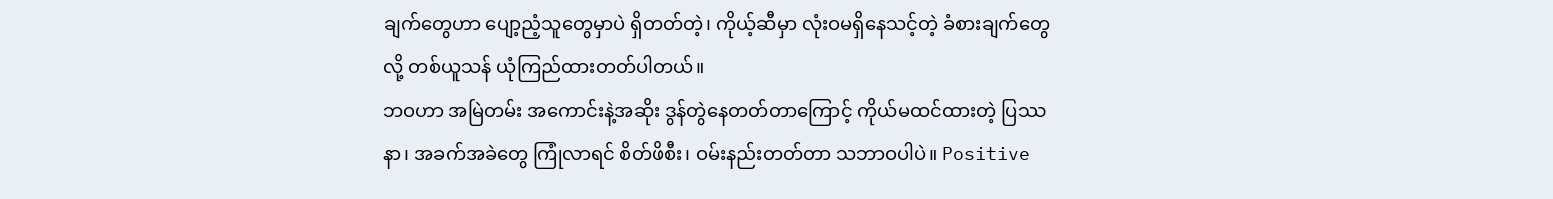ချက်တွေဟာ ပျော့ညံ့သူတွေမှာပဲ ရှိတတ်တဲ့၊ ကိုယ့်ဆီမှာ လုံးဝမရှိနေသင့်တဲ့ ခံစားချက်တွေလို့ တစ်ယူသန် ယုံကြည်ထားတတ်ပါတယ်။
ဘဝဟာ အမြဲတမ်း အကောင်းနဲ့အဆိုး ဒွန်တွဲနေတတ်တာကြောင့် ကိုယ်မထင်ထားတဲ့ ပြဿနာ၊ အခက်အခဲတွေ ကြုံလာရင် စိတ်ဖိစီး၊ ဝမ်းနည်းတတ်တာ သဘာဝပါပဲ။ Positive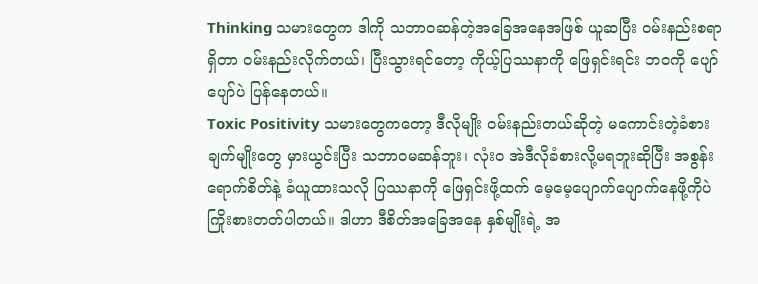Thinking သမားတွေက ဒါကို သဘာဝဆန်တဲ့အခြေအနေအဖြစ် ယူဆပြီး ဝမ်းနည်းစရာရှိတာ ဝမ်းနည်းလိုက်တယ်၊ ပြီးသွားရင်တော့ ကိုယ့်ပြဿနာကို ဖြေရှင်းရင်း ဘဝကို ပျော်ပျော်ပဲ ပြန်နေတယ်။
Toxic Positivity သမားတွေကတော့ ဒီလိုမျိုး ဝမ်းနည်းတယ်ဆိုတဲ့ မကောင်းတဲ့ခံစားချက်မျိုးတွေ မှားယွင်းပြီး သဘာဝမဆန်ဘူး၊ လုံးဝ အဲဒီလိုခံစားလို့မရဘူးဆိုပြီး အစွန်းရောက်စိတ်နဲ့ ခံယူထားသလို ပြဿနာကို ဖြေရှင်းဖို့ထက် မေ့မေ့ပျောက်ပျောက်နေဖို့ကိုပဲ ကြိုးစားတတ်ပါတယ်။ ဒါဟာ ဒီစိတ်အခြေအနေ နှစ်မျိုးရဲ့ အ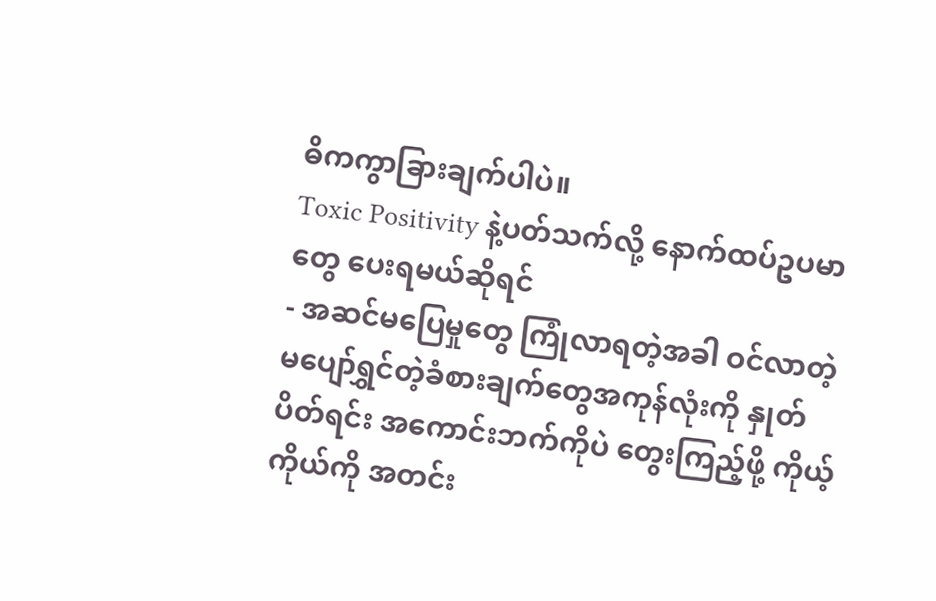ဓိကကွာခြားချက်ပါပဲ။
Toxic Positivity နဲ့ပတ်သက်လို့ နောက်ထပ်ဥပမာတွေ ပေးရမယ်ဆိုရင်
- အဆင်မပြေမှုတွေ ကြုံလာရတဲ့အခါ ဝင်လာတဲ့ မပျော်ရွှင်တဲ့ခံစားချက်တွေအကုန်လုံးကို နှုတ်ပိတ်ရင်း အကောင်းဘက်ကိုပဲ တွေးကြည့်ဖို့ ကိုယ့်ကိုယ်ကို အတင်း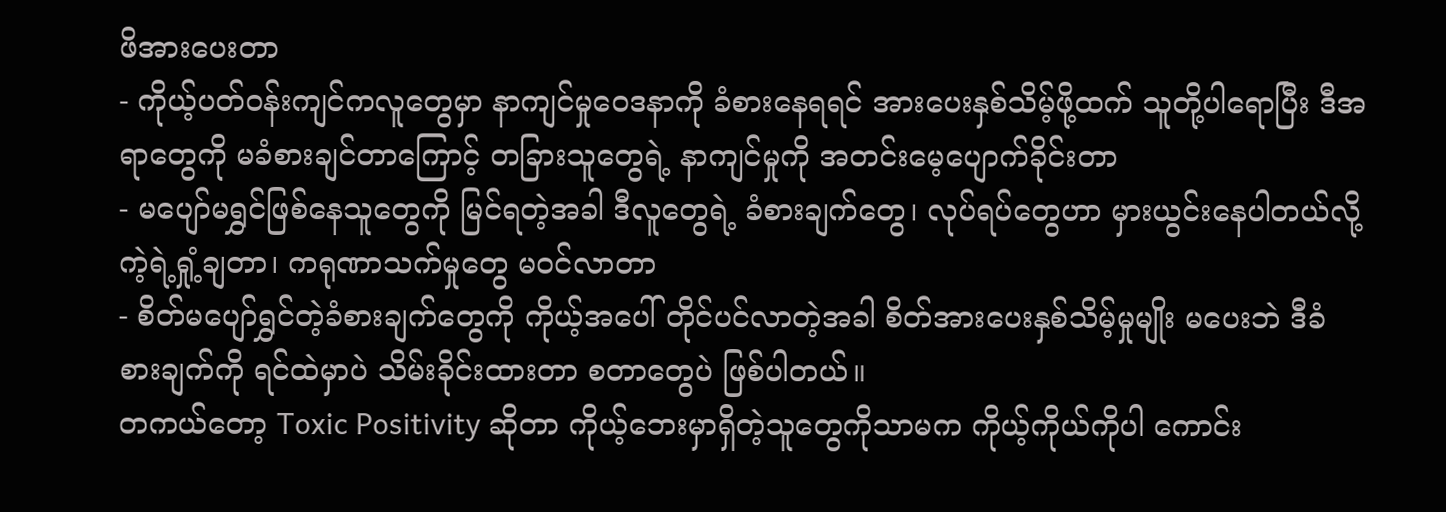ဖိအားပေးတာ
- ကိုယ့်ပတ်ဝန်းကျင်ကလူတွေမှာ နာကျင်မှုဝေဒနာကို ခံစားနေရရင် အားပေးနှစ်သိမ့်ဖို့ထက် သူတို့ပါရောပြီး ဒီအရာတွေကို မခံစားချင်တာကြောင့် တခြားသူတွေရဲ့ နာကျင်မှုကို အတင်းမေ့ပျောက်ခိုင်းတာ
- မပျော်မရွှင်ဖြစ်နေသူတွေကို မြင်ရတဲ့အခါ ဒီလူတွေရဲ့ ခံစားချက်တွေ၊ လုပ်ရပ်တွေဟာ မှားယွင်းနေပါတယ်လို့ ကဲ့ရဲ့ရှုံ့ချတာ၊ ကရုဏာသက်မှုတွေ မဝင်လာတာ
- စိတ်မပျော်ရွှင်တဲ့ခံစားချက်တွေကို ကိုယ့်အပေါ် တိုင်ပင်လာတဲ့အခါ စိတ်အားပေးနှစ်သိမ့်မှုမျိုး မပေးဘဲ ဒီခံစားချက်ကို ရင်ထဲမှာပဲ သိမ်းခိုင်းထားတာ စတာတွေပဲ ဖြစ်ပါတယ်။
တကယ်တော့ Toxic Positivity ဆိုတာ ကိုယ့်ဘေးမှာရှိတဲ့သူတွေကိုသာမက ကိုယ့်ကိုယ်ကိုပါ ကောင်း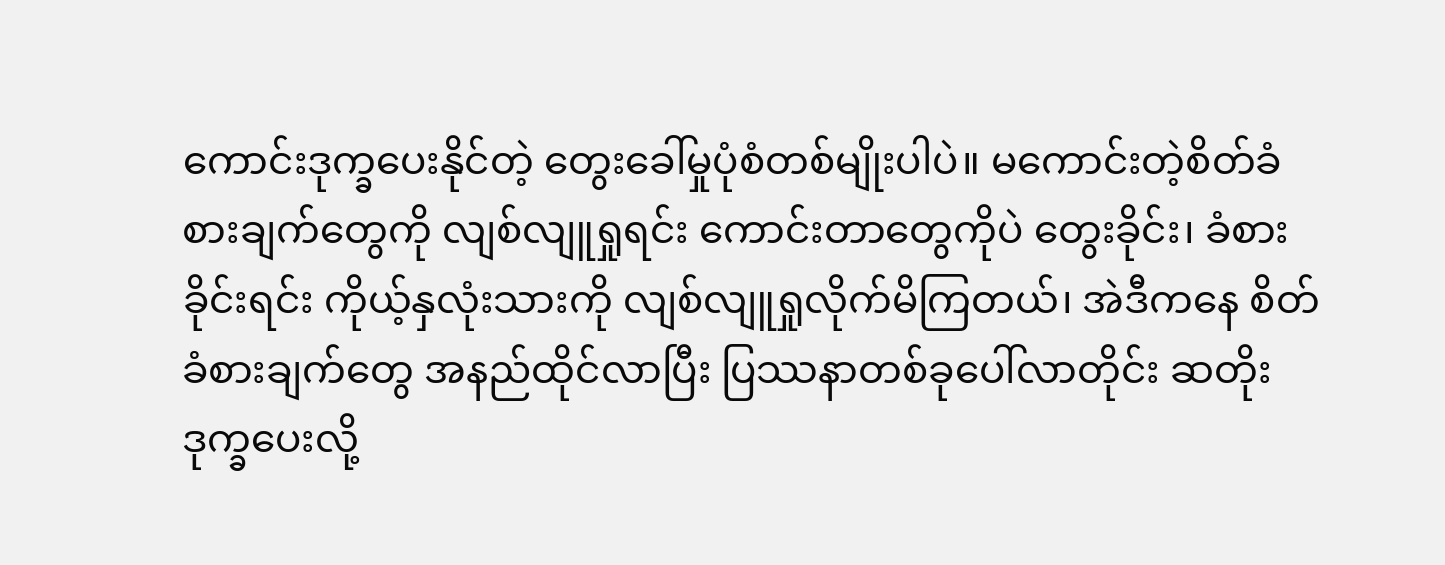ကောင်းဒုက္ခပေးနိုင်တဲ့ တွေးခေါ်မှုပုံစံတစ်မျိုးပါပဲ။ မကောင်းတဲ့စိတ်ခံစားချက်တွေကို လျစ်လျူရှုရင်း ကောင်းတာတွေကိုပဲ တွေးခိုင်း၊ ခံစားခိုင်းရင်း ကိုယ့်နှလုံးသားကို လျစ်လျူရှုလိုက်မိကြတယ်၊ အဲဒီကနေ စိတ်ခံစားချက်တွေ အနည်ထိုင်လာပြီး ပြဿနာတစ်ခုပေါ်လာတိုင်း ဆတိုးဒုက္ခပေးလို့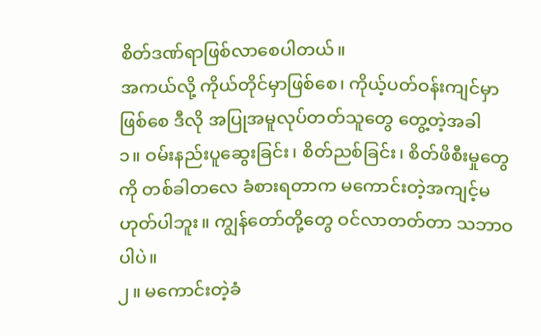စိတ်ဒဏ်ရာဖြစ်လာစေပါတယ်။
အကယ်လို့ ကိုယ်တိုင်မှာဖြစ်စေ၊ ကိုယ့်ပတ်ဝန်းကျင်မှာဖြစ်စေ ဒီလို အပြုအမူလုပ်တတ်သူတွေ တွေ့တဲ့အခါ
၁။ ဝမ်းနည်းပူဆွေးခြင်း၊ စိတ်ညစ်ခြင်း၊ စိတ်ဖိစီးမှုတွေကို တစ်ခါတလေ ခံစားရတာက မကောင်းတဲ့အကျင့်မဟုတ်ပါဘူး။ ကျွန်တော်တို့တွေ ဝင်လာတတ်တာ သဘာဝပါပဲ။
၂။ မကောင်းတဲ့ခံ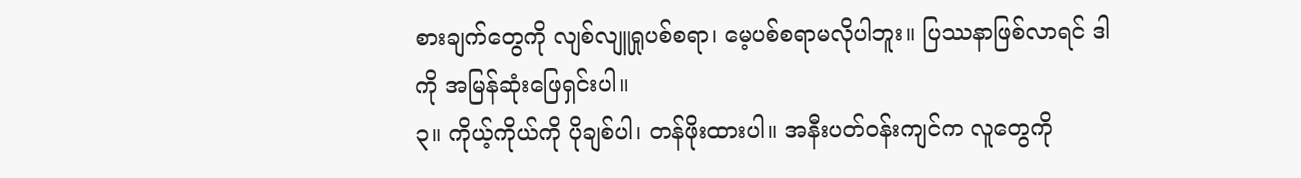စားချက်တွေကို လျစ်လျူရှုပစ်စရာ၊ မေ့ပစ်စရာမလိုပါဘူး။ ပြဿနာဖြစ်လာရင် ဒါကို အမြန်ဆုံးဖြေရှင်းပါ။
၃။ ကိုယ့်ကိုယ်ကို ပိုချစ်ပါ၊ တန်ဖိုးထားပါ။ အနီးပတ်ဝန်းကျင်က လူတွေကို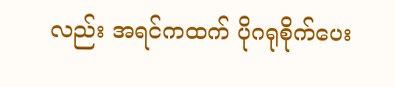လည်း အရင်ကထက် ပိုဂရုစိုက်ပေး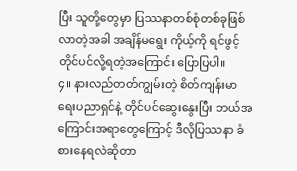ပြီး သူတို့တွေမှာ ပြဿနာတစ်စုံတစ်ခုဖြစ်လာတဲ့အခါ အချိန်မရွေး ကိုယ့်ကို ရင်ဖွင့်တိုင်ပင်လို့ရတဲ့အကြောင်း ပြောပြပါ။
၄။ နားလည်တတ်ကျွမ်းတဲ့ စိတ်ကျန်းမာရေးပညာရှင်နဲ့ တိုင်ပင်ဆွေးနွေးပြီး ဘယ်အကြောင်းအရာတွေကြောင့် ဒီလိုပြဿနာ ခံစားနေရလဲဆိုတာ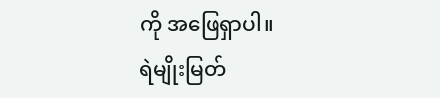ကို အဖြေရှာပါ။
ရဲမျိုးမြတ်